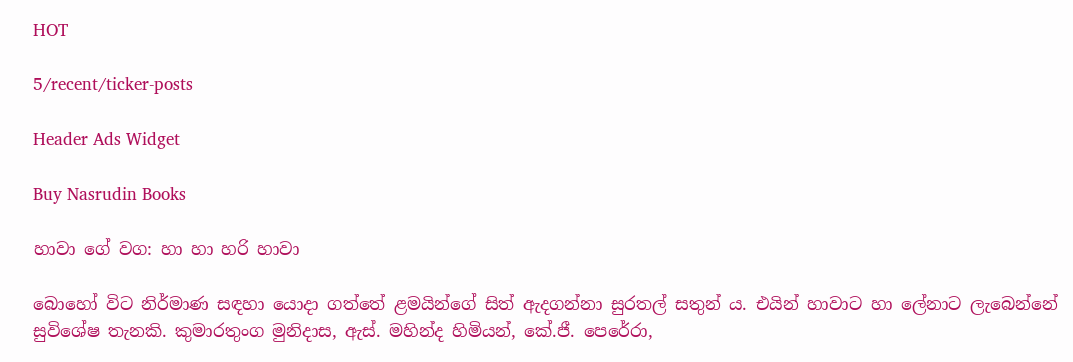HOT

5/recent/ticker-posts

Header Ads Widget

Buy Nasrudin Books

හාවා ගේ වග: හා හා හරි හාවා

බොහෝ විට නිර්මාණ සඳහා යොදා ගත්තේ ළමයින්ගේ සිත් ඇදගන්නා සුරතල් සතුන් ය. එයින් හාවාට හා ලේනාට ලැබෙන්නේ සුවිශේෂ තැනකි. කුමාරතුංග මුනිදාස, ඇස්. මහින්ද හිමියන්, කේ.ජී. පෙරේරා,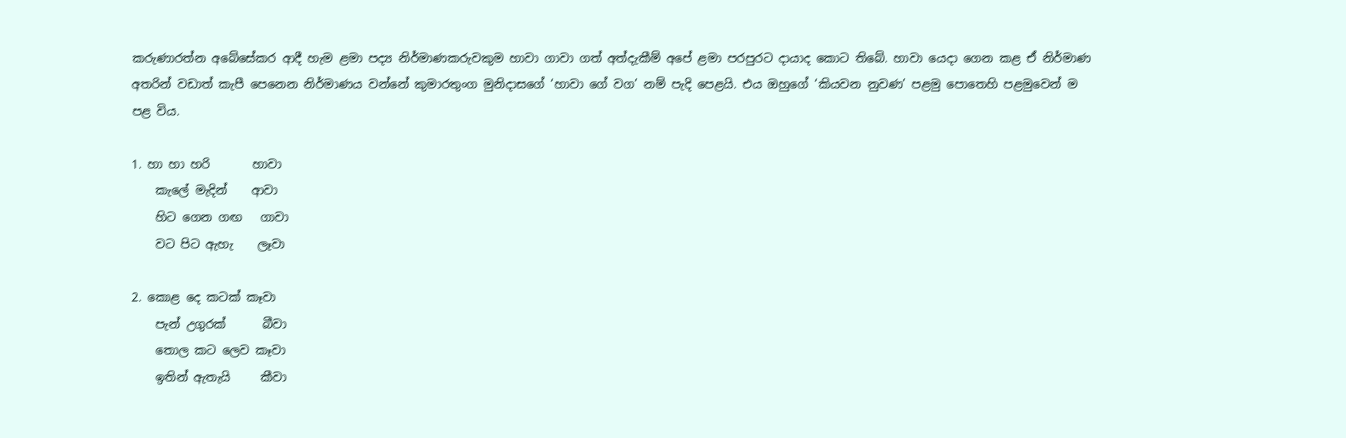කරුණාරත්න අබේසේකර ආදී හැම ළමා පද්‍ය නිර්මාණකරුවකුම හාවා ගාවා ගත් අත්දැකීම් අපේ ළමා පරපුරට දායාද කොට තිබේ. හාවා යෙදා ගෙන කළ ඒ නිර්මාණ අතරින් වඩාත් කැපී පෙනෙන නිර්මාණය වන්නේ කුමාරතුංග මුනිදාසගේ ‘හාවා ගේ වග’ නම් පැදි පෙළයි. එය ඔහුගේ ‘කියවන නුවණ’ පළමු පොතෙහි පළමුවෙන් ම පළ විය.

1. හා හා හරි       හාවා
    කැලේ මැදින්    ආවා
    හිට ගෙන ගඟ   ගාවා
    වට පිට ඇහැ    ලෑවා

2. කොළ දෙ කටක් කෑවා
    පැන් උගුරක්      බීවා
    තොල කට ලෙව කෑවා
    ඉතින් ඇතැයි     කීවා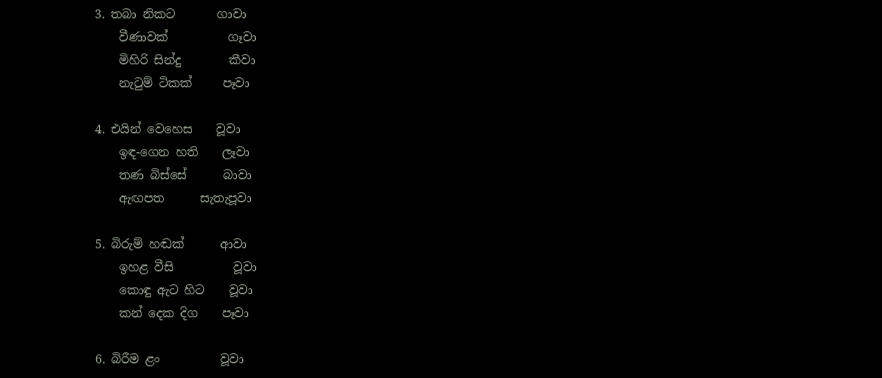3. තබා නිකට       ගාවා
    වීණාවක්          ගෑවා
    මිහිරි සින්දු        කීවා
    නැටුම් ටිකක්     පෑවා

4. එයින් වෙහෙස    වූවා
    ඉඳ-ගෙන හති    ලෑවා
    තණ බිස්සේ      බාවා
    ඇඟපත      සැතැපූවා

5. බිරුම් හඬක්      ආවා
    ඉහළ වීසි          වූවා
    කොඳු ඇට හිට    වූවා
    කන් දෙක දිග    පෑවා

6. බිරීම ළං          වූවා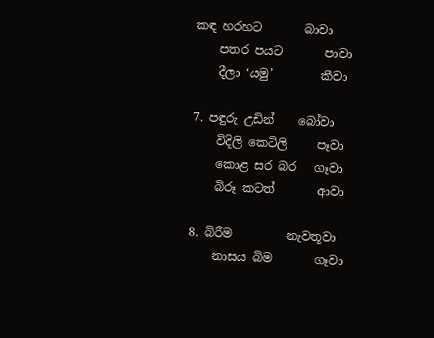කඳ හරහට       බාවා
    පතර පයට       පාවා
    දීලා ‘යමු’        කීවා

7. පඳුරු උඩින්    බෝවා
    විදිලි කෙටිලි     පෑවා
    කොළ සර බර   ගෑවා
    බිරූ කටත්       ආවා

8. බිරීම         නැවතූවා
    නාසය බිම       ගෑවා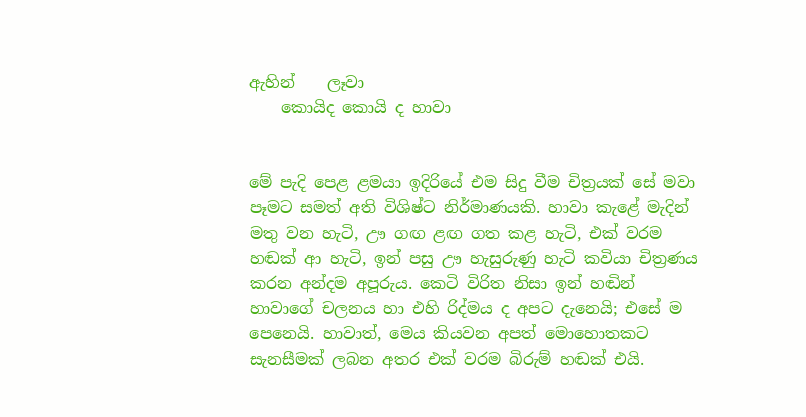ඇහින්    ලෑවා
    කොයිද කොයි ද හාවා


මේ පැදි පෙළ ළමයා ඉදිරියේ එම සිදු වීම චිත්‍රයක් සේ මවා පෑමට සමත් අති විශිෂ්ට නිර්මාණයකි. හාවා කැළේ මැදින් මතු වන හැටි, ඌ ගඟ ළඟ ගත කළ හැටි, එක් වරම හඬක් ආ හැටි, ඉන් පසු ඌ හැසුරුණු හැටි කවියා චිත්‍රණය කරන අන්දම අපූරුය. කෙටි විරිත නිසා ඉන් හඬින් හාවාගේ චලනය හා එහි රිද්මය ද අපට දැනෙයි; එසේ ම පෙනෙයි. හාවාත්, මෙය කියවන අපත් මොහොතකට සැනසීමක් ලබන අතර එක් වරම බිරුම් හඬක් එයි.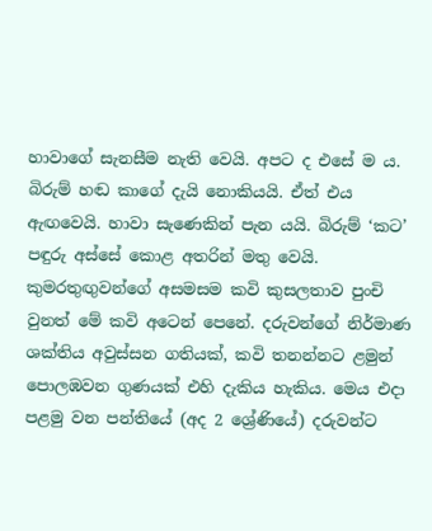හාවාගේ සැනසීම නැති වෙයි. අපට ද එසේ ම ය. බිරුම් හඬ කාගේ දැයි නොකියයි. ඒත් එය ඇඟවෙයි. හාවා සැණෙකින් පැන යයි. බිරුම් ‘කට’ පඳුරු අස්සේ කොළ අතරින් මතු වෙයි. කුමරතුඟුවන්ගේ අසමසම කවි කුසලතාව පුංචි වුනත් මේ කවි අටෙන් පෙනේ. දරුවන්ගේ නිර්මාණ ශක්තිය අවුස්සන ගතියක්, කවි තනන්නට ළමුන් පොලඹවන ගුණයක් එහි දැකිය හැකිය. මෙය එදා පළමු වන පන්තියේ (අද 2 ශ්‍රේණියේ) දරුවන්ට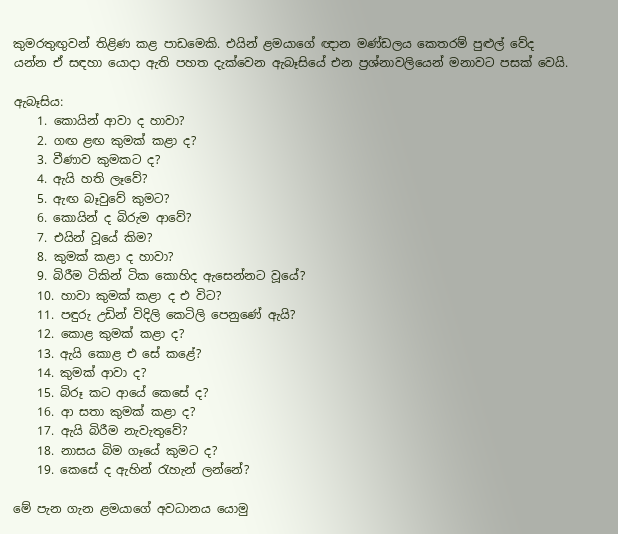කුමරතුඟුවන් තිළිණ කළ පාඩමෙකි. එයින් ළමයාගේ ඥාන මණ්ඩලය කෙතරම් පුළුල් වේද යන්න ඒ සඳහා යොදා ඇති පහත දැක්වෙන ඇබෑසියේ එන ප්‍රශ්නාවලියෙන් මනාවට පසක් වෙයි.

ඇබෑසිය:
    1. කොයින් ආවා ද හාවා?
    2. ගඟ ළඟ කුමක් කළා ද?
    3. වීණාව කුමකට ද?
    4. ඇයි හති ලෑවේ?
    5. ඇඟ බෑවුවේ කුමට?
    6. කොයින් ද බිරුම ආවේ?
    7. එයින් වූයේ කිම?
    8. කුමක් කළා ද හාවා?
    9. බිරීම ටිකින් ටික කොහිද ඇසෙන්නට වූයේ?
    10. හාවා කුමක් කළා ද එ විට?
    11. පඳුරු උඩින් විදිලි කෙටිලි පෙනුණේ ඇයි?
    12. කොළ කුමක් කළා ද?
    13. ඇයි කොළ එ සේ කළේ?
    14. කුමක් ආවා ද?
    15. බිරූ කට ආයේ කෙසේ ද?
    16. ආ සතා කුමක් කළා ද?
    17. ඇයි බිරීම නැවැතුවේ?
    18. නාසය බිම ගෑයේ කුමට ද?
    19. කෙසේ ද ඇහින් රැහැන් ලන්නේ?

මේ පැන ගැන ළමයාගේ අවධානය යොමු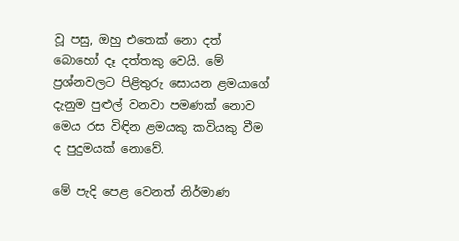වූ පසු, ඔහු එතෙක් නො දත් බොහෝ දෑ දත්තකු වෙයි. මේ ප්‍රශ්නවලට පිළිතුරු සොයන ළමයාගේ දැනුම පුළුල් වනවා පමණක් නොව මෙය රස විඳින ළමයකු කවියකු වීම ද පුදුමයක් නොවේ.

මේ පැදි පෙළ වෙනත් නිර්මාණ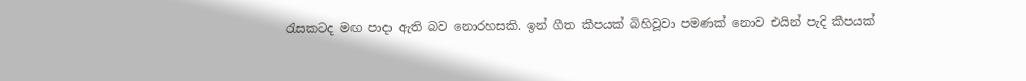රැසකටද මඟ පාදා ඇති බව නොරහසකි. ඉන් ගීත කීපයක් බිහිවූවා පමණක් නොව එයින් පැදි කීපයක්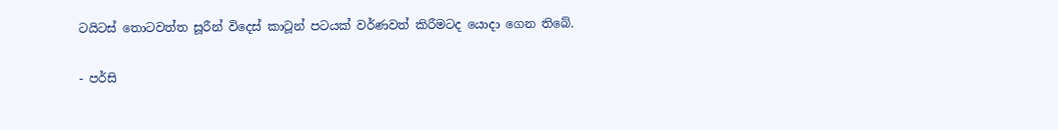ටයිටස් තොටවත්ත සූරීන් විදෙස් කාටූන් පටයක් වර්ණවත් කිරීමටද යොදා ගෙන තිබේ.

- පර්සි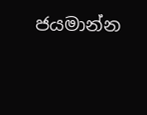ජයමාන්න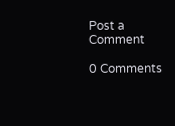Post a Comment

0 Comments